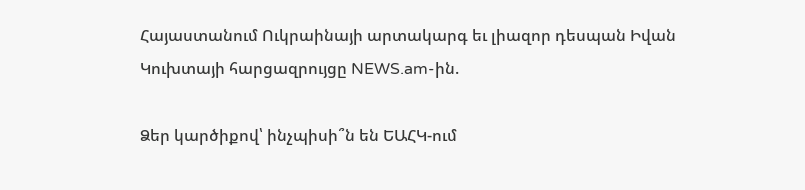Հայաստանում Ուկրաինայի արտակարգ եւ լիազոր դեսպան Իվան Կուխտայի հարցազրույցը NEWS.am-ին.

Ձեր կարծիքով՝ ինչպիսի՞ն են ԵԱՀԿ-ում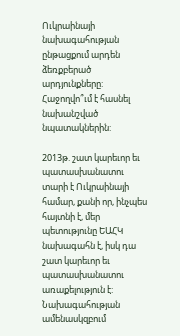Ուկրաինայի նախագահության ընթացքում արդեն  ձեռքբերած արդյունքները: Հաջողվո՞ւմ է հասնել նախանշված նպատակներին:

2013թ. շատ կարեւոր եւ պատասխանատու տարի է Ուկրաինայի համար, քանի որ, ինչպես հայտնի է, մեր պետությունը ԵԱՀԿ նախագահն է, իսկ դա շատ կարեւոր եւ պատասխանատու առաքելություն է: Նախագահության ամենասկզբում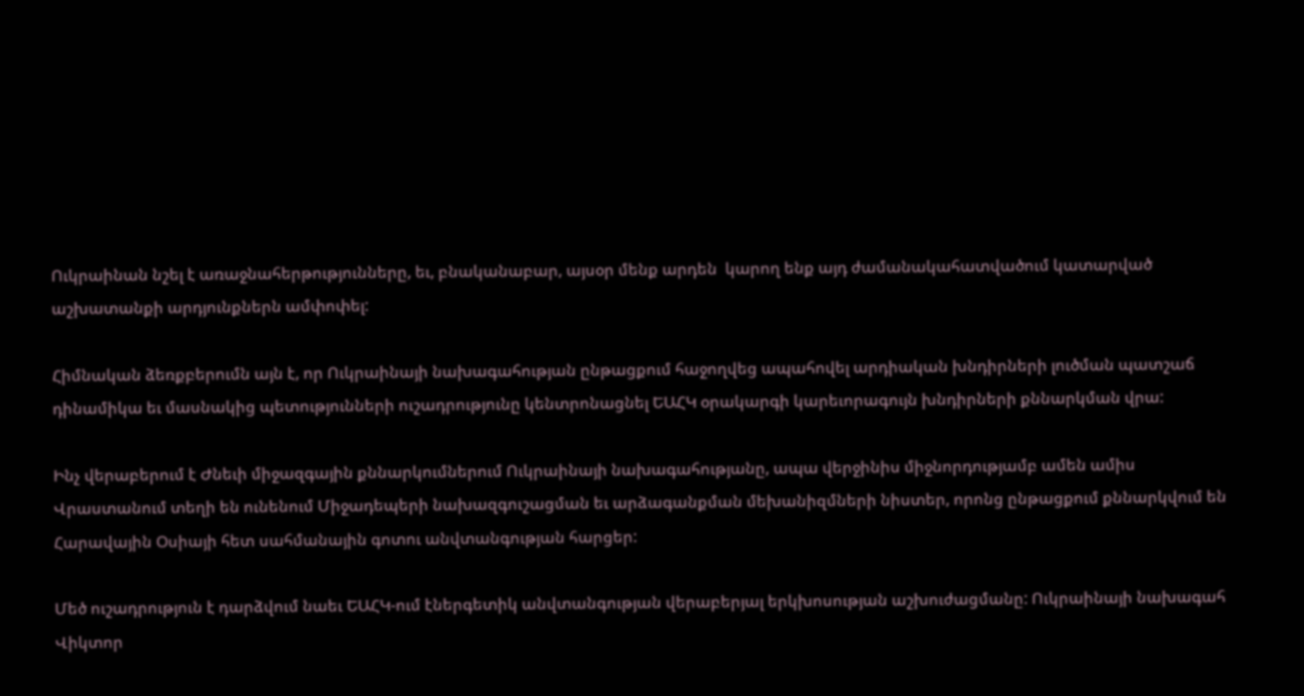Ուկրաինան նշել է առաջնահերթությունները, եւ, բնականաբար, այսօր մենք արդեն  կարող ենք այդ ժամանակահատվածում կատարված աշխատանքի արդյունքներն ամփոփել:

Հիմնական ձեռքբերումն այն է, որ Ուկրաինայի նախագահության ընթացքում հաջողվեց ապահովել արդիական խնդիրների լուծման պատշաճ դինամիկա եւ մասնակից պետությունների ուշադրությունը կենտրոնացնել ԵԱՀԿ օրակարգի կարեւորագույն խնդիրների քննարկման վրա:

Ինչ վերաբերում է Ժնեւի միջազգային քննարկումներում Ուկրաինայի նախագահությանը, ապա վերջինիս միջնորդությամբ ամեն ամիս Վրաստանում տեղի են ունենում Միջադեպերի նախազգուշացման եւ արձագանքման մեխանիզմների նիստեր, որոնց ընթացքում քննարկվում են Հարավային Օսիայի հետ սահմանային գոտու անվտանգության հարցեր:

Մեծ ուշադրություն է դարձվում նաեւ ԵԱՀԿ-ում էներգետիկ անվտանգության վերաբերյալ երկխոսության աշխուժացմանը: Ուկրաինայի նախագահ Վիկտոր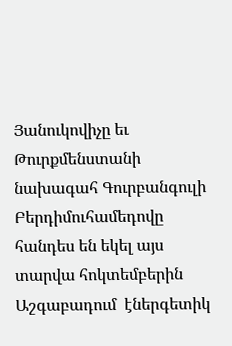Յանուկովիչը եւ Թուրքմենստանի նախագահ Գուրբանգուլի Բերդիմուհամեդովը հանդես են եկել այս տարվա հոկտեմբերին Աշգաբադում  էներգետիկ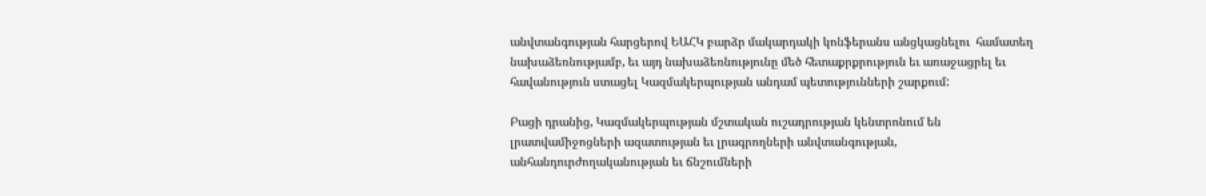անվտանգության հարցերով ԵԱՀԿ բարձր մակարդակի կոնֆերանս անցկացնելու  համատեղ նախաձեռնությամբ, եւ այդ նախաձեռնությունը մեծ հետաքրքրություն եւ առաջացրել եւ հավանություն ստացել Կազմակերպության անդամ պետությունների շարքում:

Բացի դրանից, Կազմակերպության մշտական ուշադրության կենտրոնում են լրատվամիջոցների ազատության եւ լրագրողների անվտանգության, անհանդուրժողականության եւ ճնշումների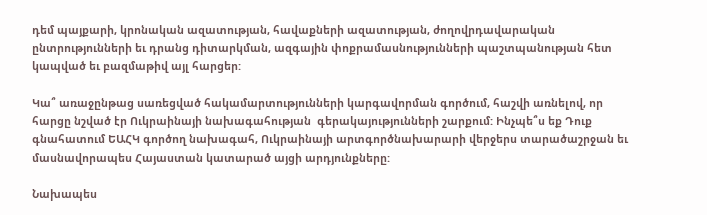դեմ պայքարի, կրոնական ազատության, հավաքների ազատության, ժողովրդավարական ընտրությունների եւ դրանց դիտարկման, ազգային փոքրամասնությունների պաշտպանության հետ կապված եւ բազմաթիվ այլ հարցեր:

Կա՞ առաջընթաց սառեցված հակամարտությունների կարգավորման գործում, հաշվի առնելով, որ հարցը նշված էր Ուկրաինայի նախագահության  գերակայությունների շարքում: Ինչպե՞ս եք Դուք գնահատում ԵԱՀԿ գործող նախագահ, Ուկրաինայի արտգործնախարարի վերջերս տարածաշրջան եւ մասնավորապես Հայաստան կատարած այցի արդյունքները:

Նախապես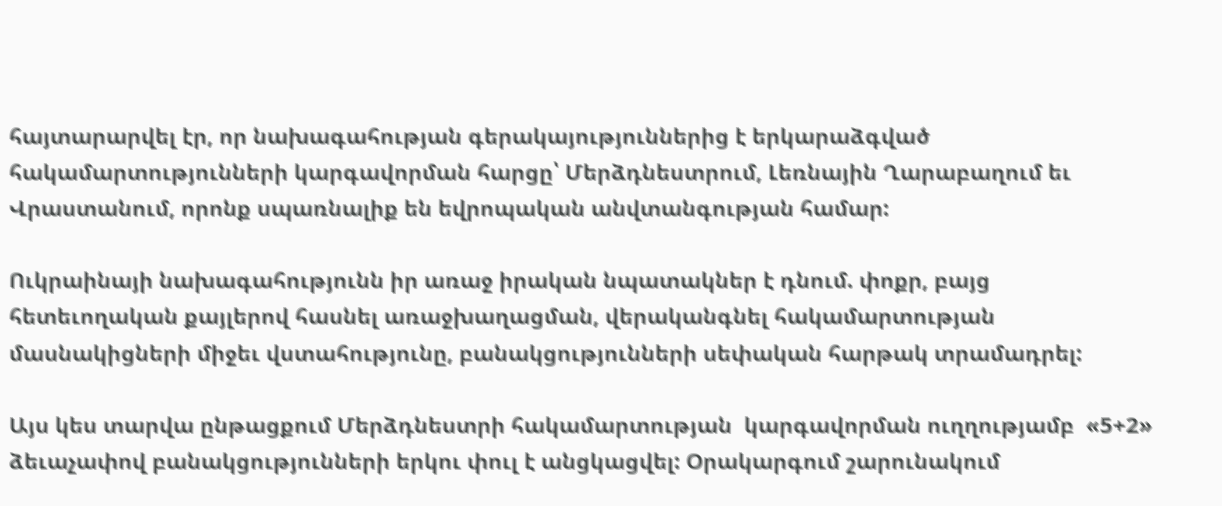հայտարարվել էր, որ նախագահության գերակայություններից է երկարաձգված հակամարտությունների կարգավորման հարցը՝ Մերձդնեստրում, Լեռնային Ղարաբաղում եւ Վրաստանում, որոնք սպառնալիք են եվրոպական անվտանգության համար:

Ուկրաինայի նախագահությունն իր առաջ իրական նպատակներ է դնում. փոքր, բայց հետեւողական քայլերով հասնել առաջխաղացման, վերականգնել հակամարտության  մասնակիցների միջեւ վստահությունը, բանակցությունների սեփական հարթակ տրամադրել:

Այս կես տարվա ընթացքում Մերձդնեստրի հակամարտության  կարգավորման ուղղությամբ  «5+2» ձեւաչափով բանակցությունների երկու փուլ է անցկացվել: Օրակարգում շարունակում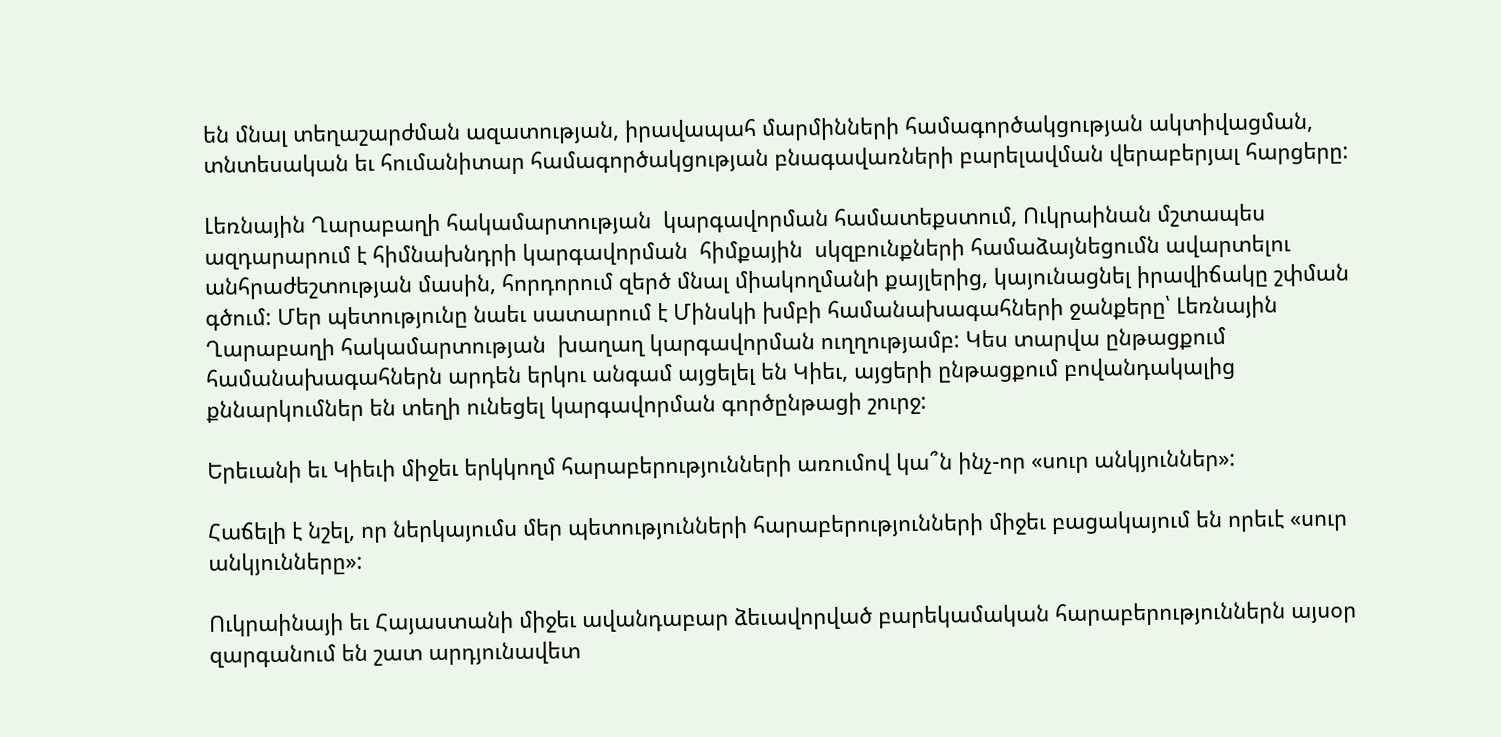են մնալ տեղաշարժման ազատության, իրավապահ մարմինների համագործակցության ակտիվացման, տնտեսական եւ հումանիտար համագործակցության բնագավառների բարելավման վերաբերյալ հարցերը:

Լեռնային Ղարաբաղի հակամարտության  կարգավորման համատեքստում, Ուկրաինան մշտապես ազդարարում է հիմնախնդրի կարգավորման  հիմքային  սկզբունքների համաձայնեցումն ավարտելու անհրաժեշտության մասին, հորդորում զերծ մնալ միակողմանի քայլերից, կայունացնել իրավիճակը շփման գծում: Մեր պետությունը նաեւ սատարում է Մինսկի խմբի համանախագահների ջանքերը՝ Լեռնային Ղարաբաղի հակամարտության  խաղաղ կարգավորման ուղղությամբ: Կես տարվա ընթացքում համանախագահներն արդեն երկու անգամ այցելել են Կիեւ, այցերի ընթացքում բովանդակալից քննարկումներ են տեղի ունեցել կարգավորման գործընթացի շուրջ:

Երեւանի եւ Կիեւի միջեւ երկկողմ հարաբերությունների առումով կա՞ն ինչ-որ «սուր անկյուններ»:

Հաճելի է նշել, որ ներկայումս մեր պետությունների հարաբերությունների միջեւ բացակայում են որեւէ «սուր անկյունները»:

Ուկրաինայի եւ Հայաստանի միջեւ ավանդաբար ձեւավորված բարեկամական հարաբերություններն այսօր զարգանում են շատ արդյունավետ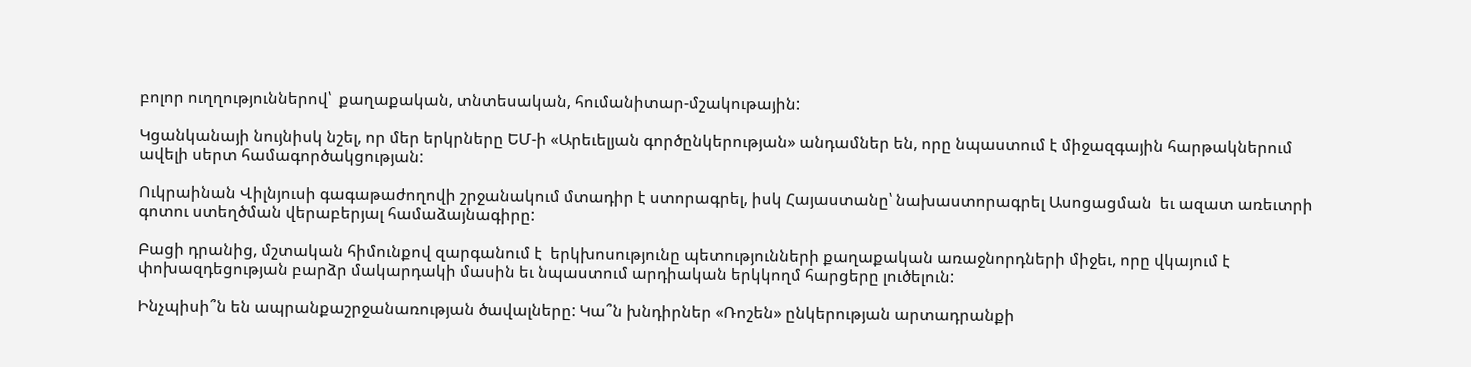բոլոր ուղղություններով՝  քաղաքական, տնտեսական, հումանիտար-մշակութային:

Կցանկանայի նույնիսկ նշել, որ մեր երկրները ԵՄ-ի «Արեւելյան գործընկերության» անդամներ են, որը նպաստում է միջազգային հարթակներում ավելի սերտ համագործակցության:

Ուկրաինան Վիլնյուսի գագաթաժողովի շրջանակում մտադիր է ստորագրել, իսկ Հայաստանը՝ նախաստորագրել Ասոցացման  եւ ազատ առեւտրի գոտու ստեղծման վերաբերյալ համաձայնագիրը:

Բացի դրանից, մշտական հիմունքով զարգանում է  երկխոսությունը պետությունների քաղաքական առաջնորդների միջեւ, որը վկայում է փոխազդեցության բարձր մակարդակի մասին եւ նպաստում արդիական երկկողմ հարցերը լուծելուն:

Ինչպիսի՞ն են ապրանքաշրջանառության ծավալները: Կա՞ն խնդիրներ «Ռոշեն» ընկերության արտադրանքի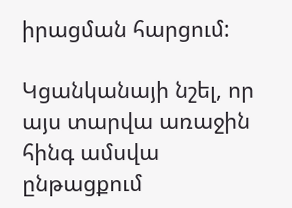իրացման հարցում:

Կցանկանայի նշել, որ այս տարվա առաջին հինգ ամսվա ընթացքում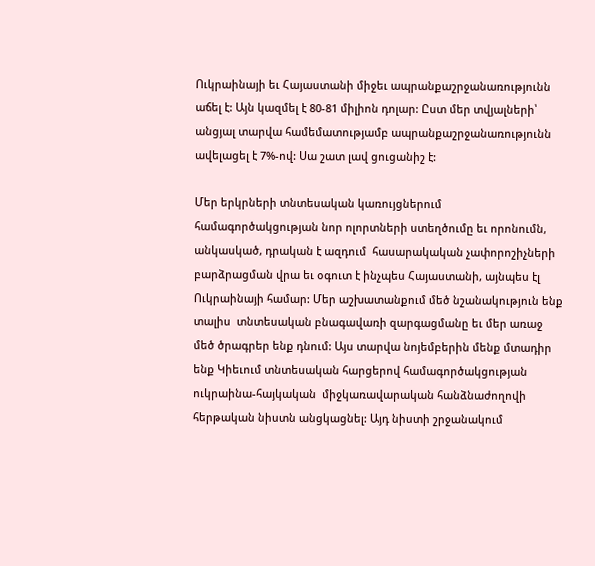Ուկրաինայի եւ Հայաստանի միջեւ ապրանքաշրջանառությունն աճել է: Այն կազմել է 80-81 միլիոն դոլար: Ըստ մեր տվյալների՝ անցյալ տարվա համեմատությամբ ապրանքաշրջանառությունն ավելացել է 7%-ով: Սա շատ լավ ցուցանիշ է:

Մեր երկրների տնտեսական կառույցներում համագործակցության նոր ոլորտների ստեղծումը եւ որոնումն, անկասկած, դրական է ազդում  հասարակական չափորոշիչների բարձրացման վրա եւ օգուտ է ինչպես Հայաստանի, այնպես էլ Ուկրաինայի համար: Մեր աշխատանքում մեծ նշանակություն ենք տալիս  տնտեսական բնագավառի զարգացմանը եւ մեր առաջ մեծ ծրագրեր ենք դնում: Այս տարվա նոյեմբերին մենք մտադիր ենք Կիեւում տնտեսական հարցերով համագործակցության ուկրաինա-հայկական  միջկառավարական հանձնաժողովի հերթական նիստն անցկացնել: Այդ նիստի շրջանակում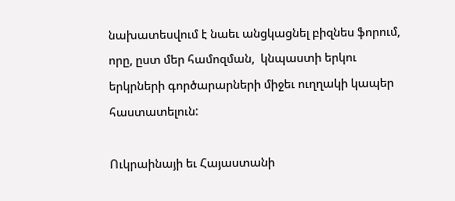նախատեսվում է նաեւ անցկացնել բիզնես ֆորում, որը, ըստ մեր համոզման,  կնպաստի երկու երկրների գործարարների միջեւ ուղղակի կապեր հաստատելուն:

Ուկրաինայի եւ Հայաստանի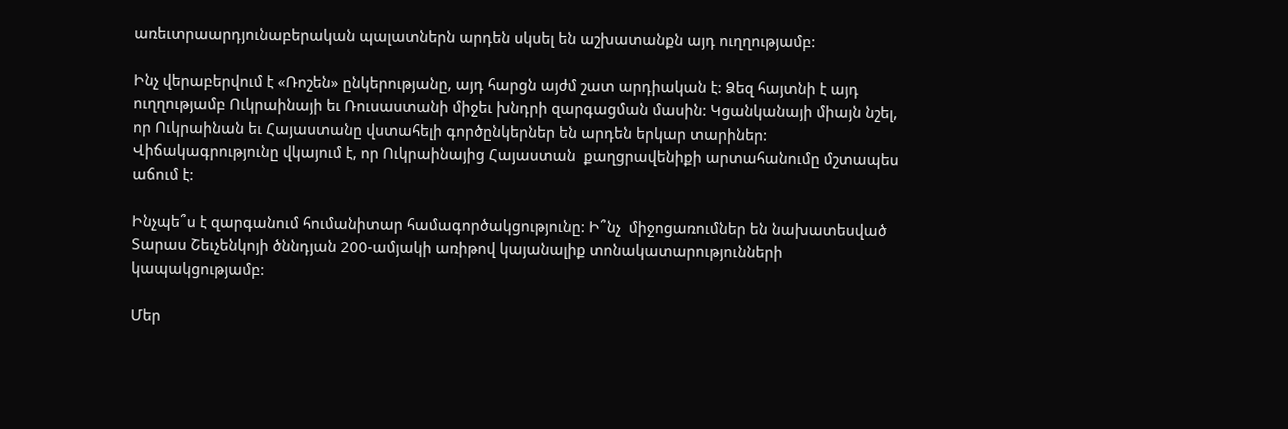առեւտրաարդյունաբերական պալատներն արդեն սկսել են աշխատանքն այդ ուղղությամբ:

Ինչ վերաբերվում է «Ռոշեն» ընկերությանը, այդ հարցն այժմ շատ արդիական է: Ձեզ հայտնի է այդ ուղղությամբ Ուկրաինայի եւ Ռուսաստանի միջեւ խնդրի զարգացման մասին: Կցանկանայի միայն նշել, որ Ուկրաինան եւ Հայաստանը վստահելի գործընկերներ են արդեն երկար տարիներ: Վիճակագրությունը վկայում է, որ Ուկրաինայից Հայաստան  քաղցրավենիքի արտահանումը մշտապես աճում է:

Ինչպե՞ս է զարգանում հումանիտար համագործակցությունը: Ի՞նչ  միջոցառումներ են նախատեսված Տարաս Շեւչենկոյի ծննդյան 200-ամյակի առիթով կայանալիք տոնակատարությունների կապակցությամբ:

Մեր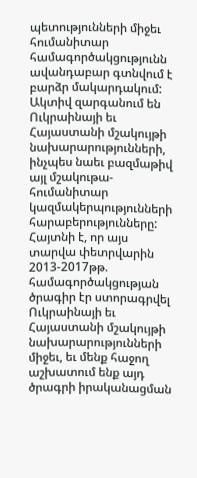պետությունների միջեւ հումանիտար համագործակցությունն ավանդաբար գտնվում է բարձր մակարդակում: Ակտիվ զարգանում են Ուկրաինայի եւ Հայաստանի մշակույթի նախարարությունների, ինչպես նաեւ բազմաթիվ այլ մշակութա-հումանիտար կազմակերպությունների հարաբերությունները: Հայտնի է, որ այս տարվա փետրվարին 2013-2017թթ. համագործակցության ծրագիր էր ստորագրվել Ուկրաինայի եւ Հայաստանի մշակույթի նախարարությունների միջեւ, եւ մենք հաջող աշխատում ենք այդ ծրագրի իրականացման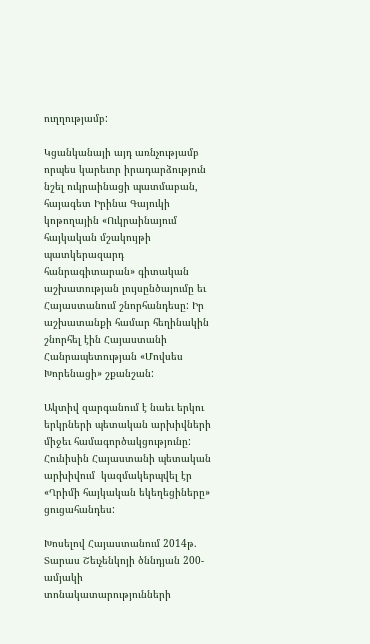ուղղությամբ:

Կցանկանայի այդ առնչությամբ որպես կարեւոր իրադարձություն նշել ուկրաինացի պատմաբան, հայագետ Իրինա Գայուկի կոթողային «Ուկրաինայում հայկական մշակույթի պատկերազարդ հանրագիտարան» գիտական աշխատության լույսընծայումը եւ Հայաստանում շնորհանդեսը: Իր աշխատանքի համար հեղինակին շնորհել էին Հայաստանի Հանրապետության «Մովսես Խորենացի» շքանշան:

Ակտիվ զարգանում է նաեւ երկու երկրների պետական արխիվների միջեւ համագործակցությունը: Հունիսին Հայաստանի պետական արխիվում  կազմակերպվել էր «Ղրիմի հայկական եկեղեցիները» ցուցահանդես:

Խոսելով Հայաստանում 2014թ. Տարաս Շեւչենկոյի ծննդյան 200-ամյակի տոնակատարությունների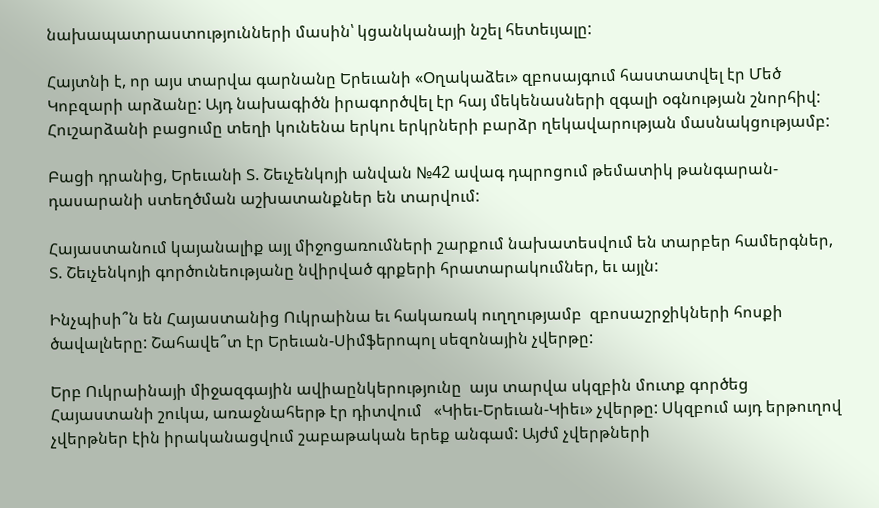նախապատրաստությունների մասին՝ կցանկանայի նշել հետեւյալը:

Հայտնի է, որ այս տարվա գարնանը Երեւանի «Օղակաձեւ» զբոսայգում հաստատվել էր Մեծ Կոբզարի արձանը: Այդ նախագիծն իրագործվել էր հայ մեկենասների զգալի օգնության շնորհիվ: Հուշարձանի բացումը տեղի կունենա երկու երկրների բարձր ղեկավարության մասնակցությամբ:

Բացի դրանից, Երեւանի Տ. Շեւչենկոյի անվան №42 ավագ դպրոցում թեմատիկ թանգարան-դասարանի ստեղծման աշխատանքներ են տարվում:

Հայաստանում կայանալիք այլ միջոցառումների շարքում նախատեսվում են տարբեր համերգներ, Տ. Շեւչենկոյի գործունեությանը նվիրված գրքերի հրատարակումներ, եւ այլն:

Ինչպիսի՞ն են Հայաստանից Ուկրաինա եւ հակառակ ուղղությամբ  զբոսաշրջիկների հոսքի  ծավալները: Շահավե՞տ էր Երեւան-Սիմֆերոպոլ սեզոնային չվերթը:

Երբ Ուկրաինայի միջազգային ավիաընկերությունը  այս տարվա սկզբին մուտք գործեց Հայաստանի շուկա, առաջնահերթ էր դիտվում   «Կիեւ-Երեւան-Կիեւ» չվերթը: Սկզբում այդ երթուղով չվերթներ էին իրականացվում շաբաթական երեք անգամ: Այժմ չվերթների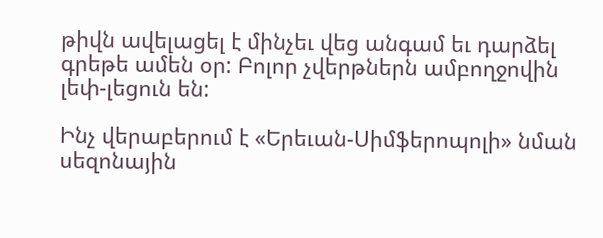թիվն ավելացել է մինչեւ վեց անգամ եւ դարձել գրեթե ամեն օր: Բոլոր չվերթներն ամբողջովին լեփ-լեցուն են:

Ինչ վերաբերում է «Երեւան-Սիմֆերոպոլի» նման սեզոնային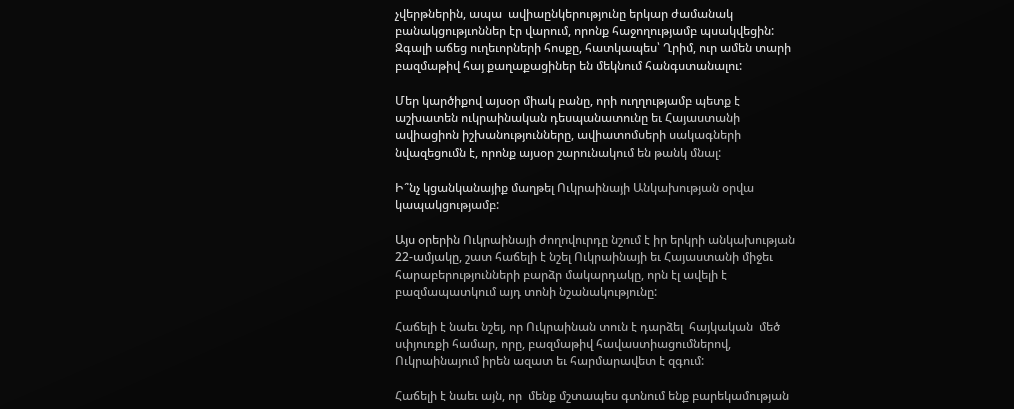չվերթներին, ապա  ավիաընկերությունը երկար ժամանակ բանակցությւոններ էր վարում, որոնք հաջողությամբ պսակվեցին: Զգալի աճեց ուղեւորների հոսքը, հատկապես՝ Ղրիմ, ուր ամեն տարի բազմաթիվ հայ քաղաքացիներ են մեկնում հանգստանալու:

Մեր կարծիքով այսօր միակ բանը, որի ուղղությամբ պետք է աշխատեն ուկրաինական դեսպանատունը եւ Հայաստանի ավիացիոն իշխանությունները, ավիատոմսերի սակագների նվազեցումն է, որոնք այսօր շարունակում են թանկ մնալ:

Ի՞նչ կցանկանայիք մաղթել Ուկրաինայի Անկախության օրվա կապակցությամբ:

Այս օրերին Ուկրաինայի ժողովուրդը նշում է իր երկրի անկախության 22-ամյակը, շատ հաճելի է նշել Ուկրաինայի եւ Հայաստանի միջեւ հարաբերությունների բարձր մակարդակը, որն էլ ավելի է բազմապատկում այդ տոնի նշանակությունը:

Հաճելի է նաեւ նշել, որ Ուկրաինան տուն է դարձել  հայկական  մեծ սփյուռքի համար, որը, բազմաթիվ հավաստիացումներով, Ուկրաինայում իրեն ազատ եւ հարմարավետ է զգում:

Հաճելի է նաեւ այն, որ  մենք մշտապես գտնում ենք բարեկամության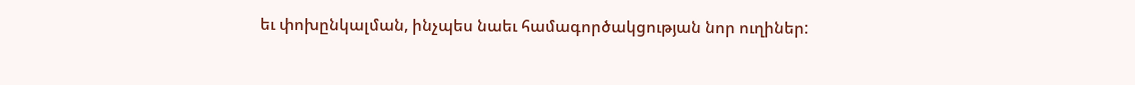եւ փոխընկալման, ինչպես նաեւ համագործակցության նոր ուղիներ: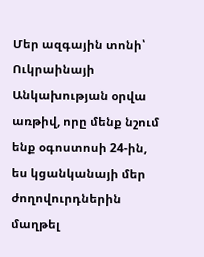Մեր ազգային տոնի՝ Ուկրաինայի Անկախության օրվա առթիվ, որը մենք նշում ենք օգոստոսի 24-ին, ես կցանկանայի մեր ժողովուրդներին մաղթել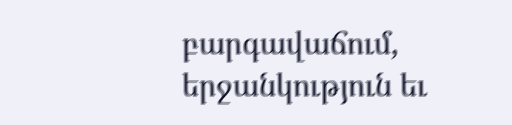բարգավաճում, երջանկություն եւ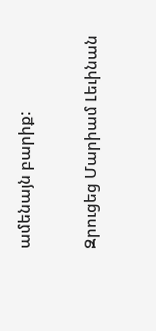ամենայն բարիք:

Զրուցեց Մարիամ Լեւինան